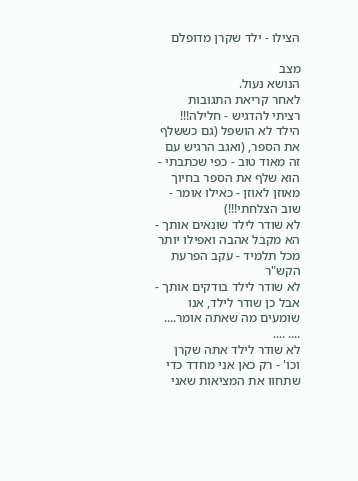הצילו - ילד שקרן מדופלם

מצב
הנושא נעול.
לאחר קריאת התגובות
רציתי להדגיש - חלילה!!!
הילד לא הושפל (גם כששלף את הספר, (ואגב הרגיש עם זה מאוד טוב - כפי שכתבתי - הוא שלף את הספר בחיוך מאוזן לאוזן - כאילו אומר - שוב הצלחתי!!!)
לא שודר לילד שונאים אותך - הא מקבל אהבה ואפילו יותר מכל תלמיד - עקב הפרעת הקש"ר
לא שודר לילד בודקים אותך - אבל כן שודר לילד, אנו שומעים מה שאתה אומר.... .... ....
לא שודר לילד אתה שקרן וכו' - רק כאן אני מחדד כדי שתחוו את המציאות שאני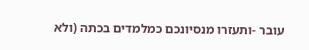עובר -ותעזרו מנסיונכם כמלמדים בכתה (ולא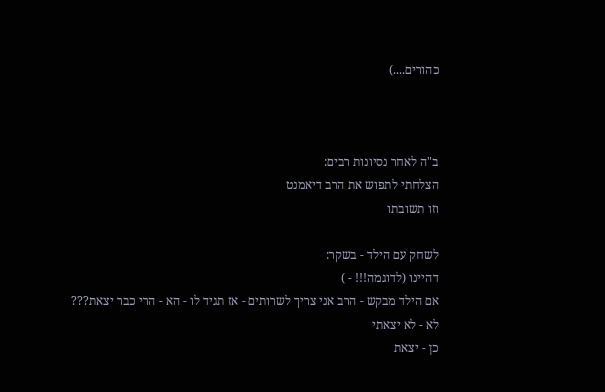כהורים....)



ב"ה לאחר נסיונות רבים:
הצלחתי לתפוש את הרב דיאמנט
וזו תשובתו

לשחק עם הילד - בשקר:
דהיינו (לדוגמה!!! - )
אם הילד מבקש - הרב אני צריך לשרותים - אז תגיד לו - הא - הרי כבר יצאת???
לא - לא יצאתי
כן - יצאת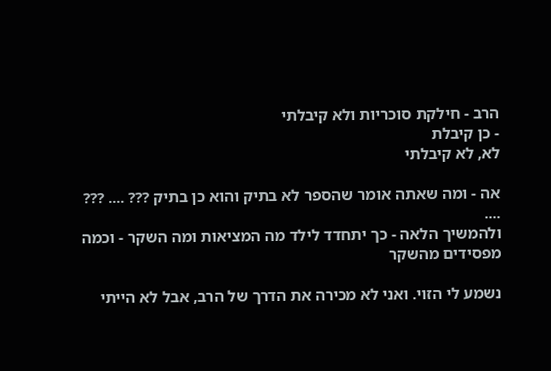הרב - חילקת סוכריות ולא קיבלתי
- כן קיבלת
לא, לא קיבלתי

אה - ומה שאתה אומר שהספר לא בתיק והוא כן בתיק ??? .... ??? ....
ולהמשיך הלאה - כך יתחדד לילד מה המציאות ומה השקר - וכמה מפסידים מהשקר

נשמע לי הזוי. ואני לא מכירה את הדרך של הרב, אבל לא הייתי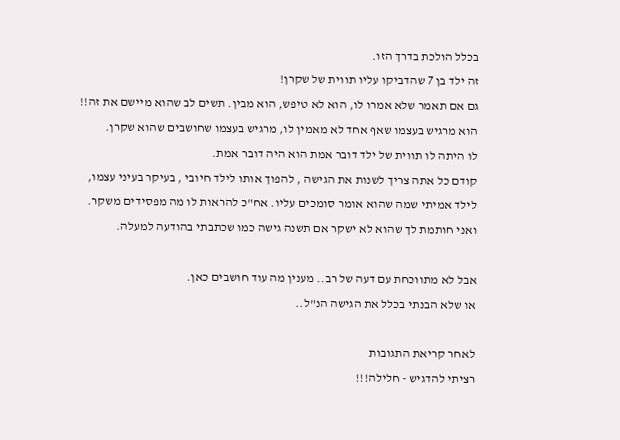בכלל הולכת בדרך הזו.
זה ילד בן 7 שהדביקו עליו תווית של שקרן!
גם אם תאמר שלא אמרו לו, הוא לא טיפש, הוא מבין. תשים לב שהוא מיישם את זה!!
הוא מרגיש בעצמו שאף אחד לא מאמין לו, מרגיש בעצמו שחושבים שהוא שקרן.
לו היתה לו תווית של ילד דובר אמת הוא היה דובר אמת.
קודם כל אתה צריך לשנות את הגישה , להפוך אותו לילד חיובי , בעיקר בעיני עצמו, לילד אמיתי שמה שהוא אומר סומכים עליו. אח"כ להראות לו מה מפסידים משקר.
ואני חותמת לך שהוא לא ישקר אם תשנה גישה כמו שכתבתי בהודעה למעלה.

אבל לא מתווכחת עם דעה של רב.. מענין מה עוד חושבים כאן.
או שלא הבנתי בכלל את הגישה הנ"ל..

לאחר קריאת התגובות
רציתי להדגיש - חלילה!!!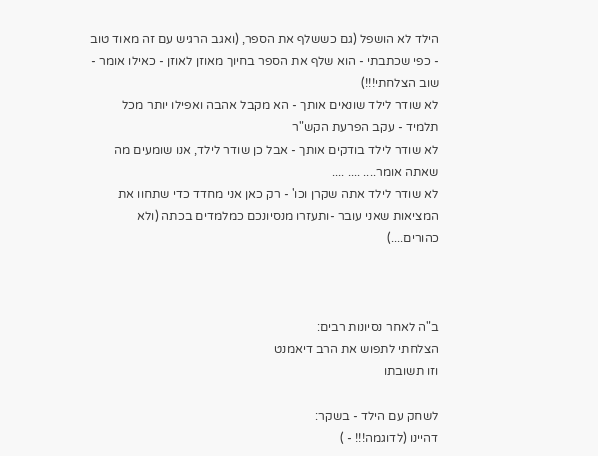הילד לא הושפל (גם כששלף את הספר, (ואגב הרגיש עם זה מאוד טוב - כפי שכתבתי - הוא שלף את הספר בחיוך מאוזן לאוזן - כאילו אומר - שוב הצלחתי!!!)
לא שודר לילד שונאים אותך - הא מקבל אהבה ואפילו יותר מכל תלמיד - עקב הפרעת הקש"ר
לא שודר לילד בודקים אותך - אבל כן שודר לילד, אנו שומעים מה שאתה אומר.... .... ....
לא שודר לילד אתה שקרן וכו' - רק כאן אני מחדד כדי שתחוו את המציאות שאני עובר -ותעזרו מנסיונכם כמלמדים בכתה (ולא כהורים....)



ב"ה לאחר נסיונות רבים:
הצלחתי לתפוש את הרב דיאמנט
וזו תשובתו

לשחק עם הילד - בשקר:
דהיינו (לדוגמה!!! - )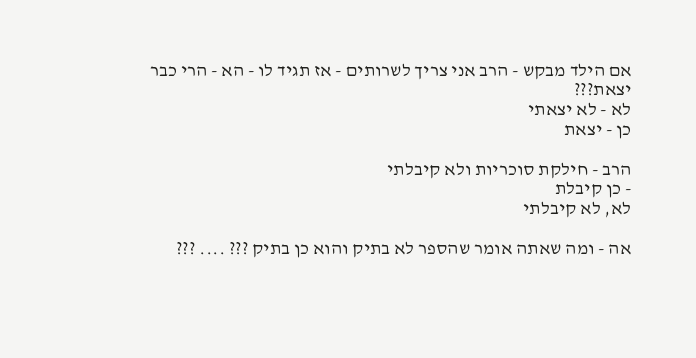אם הילד מבקש - הרב אני צריך לשרותים - אז תגיד לו - הא - הרי כבר יצאת???
לא - לא יצאתי
כן - יצאת

הרב - חילקת סוכריות ולא קיבלתי
- כן קיבלת
לא, לא קיבלתי

אה - ומה שאתה אומר שהספר לא בתיק והוא כן בתיק ??? .... ???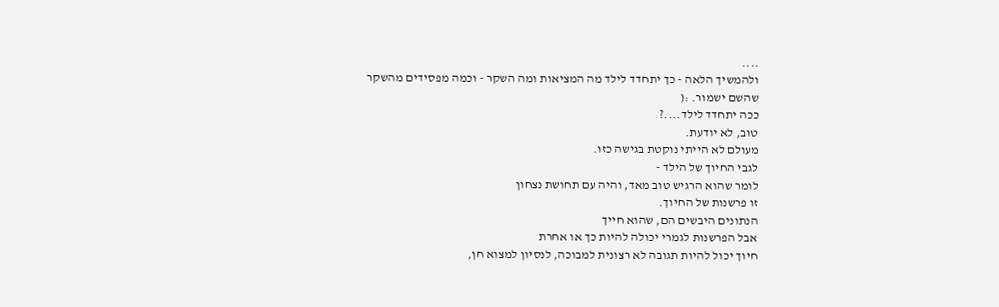....
ולהמשיך הלאה - כך יתחדד לילד מה המציאות ומה השקר - וכמה מפסידים מהשקר
שהשם ישמור. :(
ככה יתחדד לילד....?
טוב, לא יודעת.
מעולם לא הייתי נוקטת בגישה כזו.
לגבי החיוך של הילד -
לומר שהוא הרגיש טוב מאד, והיה עם תחושת נצחון
זו פרשנות של החיוך.
הנתונים היבשים הם, שהוא חייך
אבל הפרשנות לגמרי יכולה להיות כך או אחרת
חיוך יכול להיות תגובה לא רצונית למבוכה, לנסיון למצוא חן,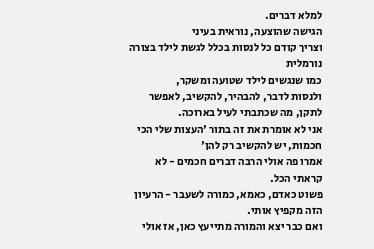למלא דברים.
הגישה שהוצעה, נוראית בעיני
וצריך קודם כל לנסות בכלל לגשת לילד בצורה נורמלית
כמו שנגשים לילד שטועה ומשקר,
ולנסות לדבר, להבהיר, להקשיב, לאפשר לתקן, מה שכתבתי לעיל בארוכה.
אני לא אומרת את זה בתור 'העצות שלי הכי חכמות, יש להקשיב רק להן'
אמרו פה אולי הרבה דברים חכמים - לא קראתי הכל.
פשוט כאדם, כאמא, כמורה לשעבר - הרעיון הזה מקפיץ אותי.
ואם כבר יצא והמורה מתייעץ כאן, אז אולי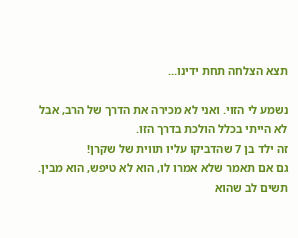תצא הצלחה תחת ידינו...

נשמע לי הזוי. ואני לא מכירה את הדרך של הרב, אבל לא הייתי בכלל הולכת בדרך הזו.
זה ילד בן 7 שהדביקו עליו תווית של שקרן!
גם אם תאמר שלא אמרו לו, הוא לא טיפש, הוא מבין. תשים לב שהוא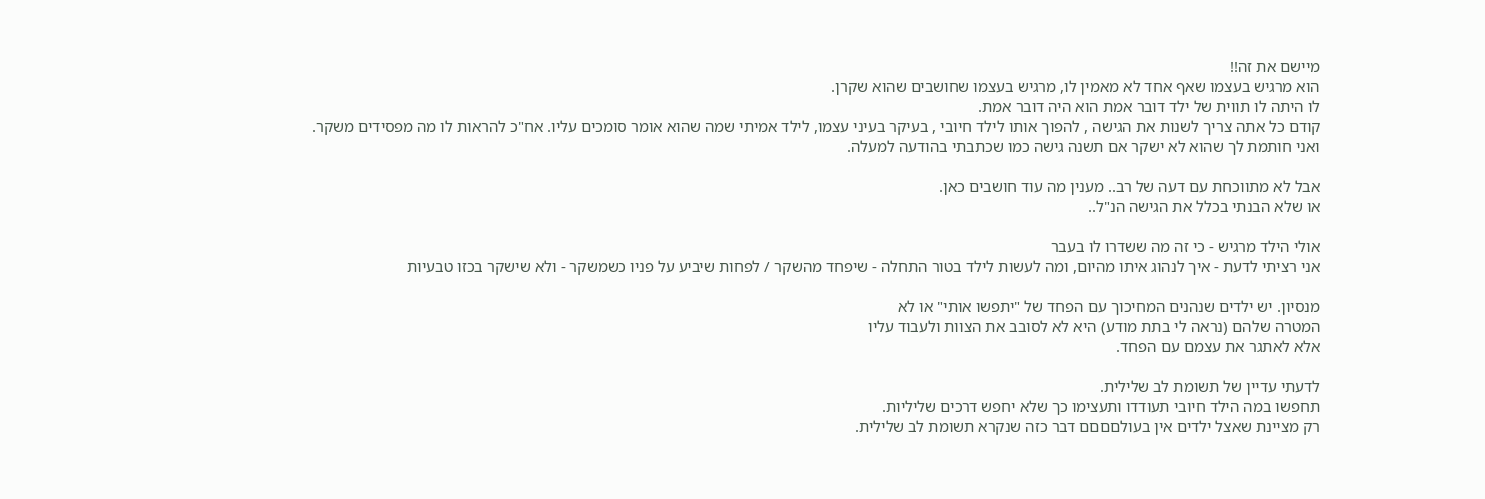מיישם את זה!!
הוא מרגיש בעצמו שאף אחד לא מאמין לו, מרגיש בעצמו שחושבים שהוא שקרן.
לו היתה לו תווית של ילד דובר אמת הוא היה דובר אמת.
קודם כל אתה צריך לשנות את הגישה , להפוך אותו לילד חיובי , בעיקר בעיני עצמו, לילד אמיתי שמה שהוא אומר סומכים עליו. אח"כ להראות לו מה מפסידים משקר.
ואני חותמת לך שהוא לא ישקר אם תשנה גישה כמו שכתבתי בהודעה למעלה.

אבל לא מתווכחת עם דעה של רב.. מענין מה עוד חושבים כאן.
או שלא הבנתי בכלל את הגישה הנ"ל..

אולי הילד מרגיש - כי זה מה ששדרו לו בעבר
אני רציתי לדעת - איך לנהוג איתו מהיום, ומה לעשות לילד בטור התחלה - שיפחד מהשקר / לפחות שיביע על פניו כשמשקר - ולא שישקר בכזו טבעיות

מנסיון. יש ילדים שנהנים המחיכוך עם הפחד של "יתפשו אותי" או לא
המטרה שלהם (נראה לי בתת מודע) היא לא לסובב את הצוות ולעבוד עליו
אלא לאתגר את עצמם עם הפחד.

לדעתי עדיין של תשומת לב שלילית.
תחפשו במה הילד חיובי תעודדו ותעצימו כך שלא יחפש דרכים שליליות.
רק מציינת שאצל ילדים אין בעולםםםם דבר כזה שנקרא תשומת לב שלילית.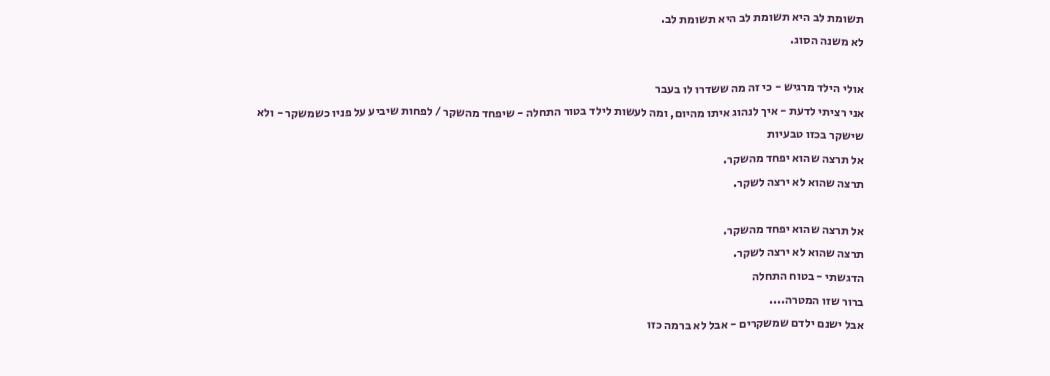תשומת לב היא תשומת לב היא תשומת לב.
לא משנה הסוג.

אולי הילד מרגיש - כי זה מה ששדרו לו בעבר
אני רציתי לדעת - איך לנהוג איתו מהיום, ומה לעשות לילד בטור התחלה - שיפחד מהשקר / לפחות שיביע על פניו כשמשקר - ולא שישקר בכזו טבעיות
אל תרצה שהוא יפחד מהשקר.
תרצה שהוא לא ירצה לשקר.

אל תרצה שהוא יפחד מהשקר.
תרצה שהוא לא ירצה לשקר.
הדגשתי - בטוח התחלה
ברור שזו המטרה....
אבל ישנם ילדם שמשקרים - אבל לא ברמה כזו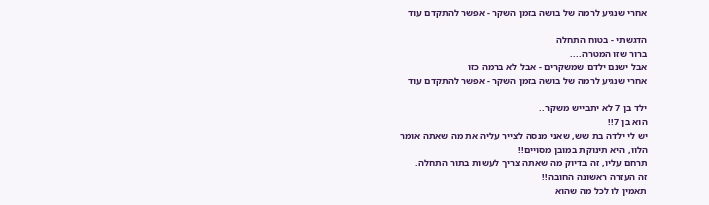אחרי שנגיע לרמה של בושה בזמן השקר - אפשר להתקדם עוד

הדגשתי - בטוח התחלה
ברור שזו המטרה....
אבל ישנם ילדם שמשקרים - אבל לא ברמה כזו
אחרי שנגיע לרמה של בושה בזמן השקר - אפשר להתקדם עוד

ילד בן 7 לא יתבייש משקר..
הוא בן 7!!
יש לי ילדה בת שש, שאני מנסה לצייר עליה את מה שאתה אומר
הלוו, היא תינוקת במובן מסויים!!
תרחם עליו, זה בדיוק מה שאתה צריך לעשות בתור התחלה.
זה העזרה ראשונה החובה!!
תאמין לו לכל מה שהוא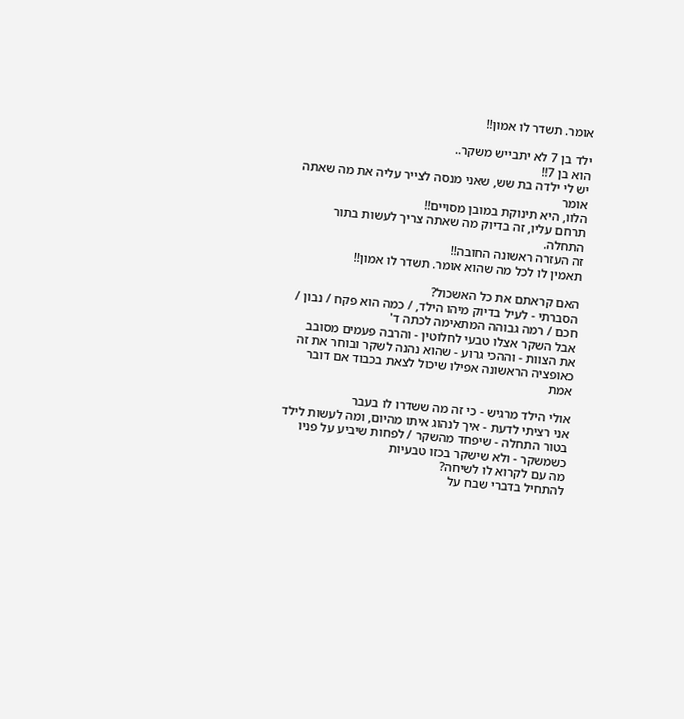אומר. תשדר לו אמון!!

ילד בן 7 לא יתבייש משקר..
הוא בן 7!!
יש לי ילדה בת שש, שאני מנסה לצייר עליה את מה שאתה אומר
הלוו, היא תינוקת במובן מסויים!!
תרחם עליו, זה בדיוק מה שאתה צריך לעשות בתור התחלה.
זה העזרה ראשונה החובה!!
תאמין לו לכל מה שהוא אומר. תשדר לו אמון!!

האם קראתם את כל האשכול?
הסברתי - לעיל בדיוק מיהו הילד, / כמה הוא פקח / נבון / חכם / רמה גבוהה המתאימה לכתה ד'
אבל השקר אצלו טבעי לחלוטין - והרבה פעמים מסובב את הצוות - וההכי גרוע - שהוא נהנה לשקר ובוחר את זה כאופציה הראשונה אפילו שיכול לצאת בכבוד אם דובר אמת

אולי הילד מרגיש - כי זה מה ששדרו לו בעבר
אני רציתי לדעת - איך לנהוג איתו מהיום, ומה לעשות לילד בטור התחלה - שיפחד מהשקר / לפחות שיביע על פניו כשמשקר - ולא שישקר בכזו טבעיות
מה עם לקרוא לו לשיחה?
להתחיל בדברי שבח על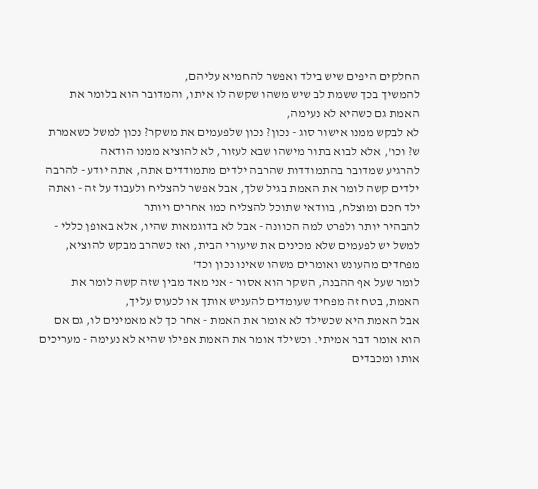החלקים היפים שיש בילד ואפשר להחמיא עליהם,
להמשיך בכך ששמת לב שיש משהו שקשה לו איתו, והמדובר הוא בלומר את האמת גם כשהיא לא נעימה,
לא לבקש ממנו אישור סוג - נכון? נכון שלפעמים את משקר? נכון למשל כשאמרת ש? וכו', אלא לבוא בתור מישהו שבא לעזור, לא להוציא ממנו הודאה
להרגיע שמדובר בהתמודדות שהרבה ילדים מתמודדים אתה, אתה יודע - להרבה ילדים קשה לומר את האמת בגיל שלך, אבל אפשר להצליח ולעבוד על זה - ואתה ילד חכם ומוצלח, בוודאי שתוכל להצליח כמו אחרים ויותר
להבהיר יותר ולפרט למה הכוונה - אבל לא בדוגמאות שהיו, אלא באופן כללי - למשל יש לפעמים שלא מכינים את שיעורי הבית, ואז כשהרב מבקש להוציא, מפחדים מהעונש ואומרים משהו שאינו נכון וכד'
לומר שעל אף ההבנה, השקר הוא אסור - אני מאד מבין שזה קשה לומר את האמת, בטח זה מפחיד שעומדים להעניש אותך או לכעוס עליך,
אבל האמת היא שכשילד לא אומר את האמת - אחר כך לא מאמינים לו, גם אם הוא אומר דבר אמיתי. וכשילד אומר את האמת אפילו שהיא לא נעימה - מעריכים אותו ומכבדים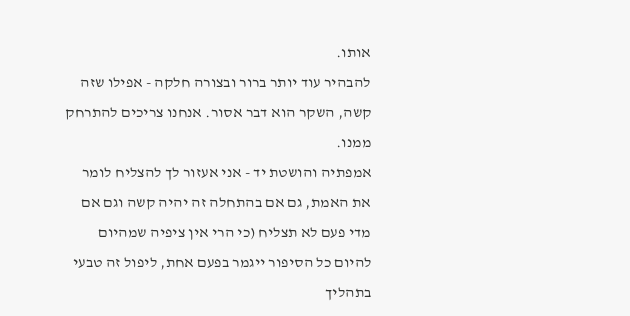אותו.
להבהיר עוד יותר ברור ובצורה חלקה - אפילו שזה קשה, השקר הוא דבר אסור. אנחנו צריכים להתרחק ממנו.
אמפתיה והושטת יד - אני אעזור לך להצליח לומר את האמת, גם אם בהתחלה זה יהיה קשה וגם אם מדי פעם לא תצליח (כי הרי אין ציפיה שמהיום להיום כל הסיפור ייגמר בפעם אחת, ליפול זה טבעי בתהליך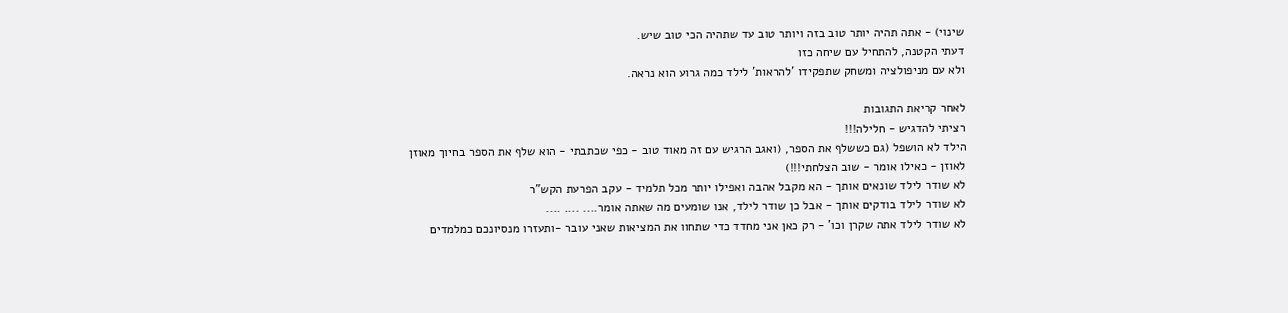שינוי) - אתה תהיה יותר טוב בזה ויותר טוב עד שתהיה הכי טוב שיש.
דעתי הקטנה, להתחיל עם שיחה כזו
ולא עם מניפולציה ומשחק שתפקידו 'להראות' לילד כמה גרוע הוא נראה.

לאחר קריאת התגובות
רציתי להדגיש - חלילה!!!
הילד לא הושפל (גם כששלף את הספר, (ואגב הרגיש עם זה מאוד טוב - כפי שכתבתי - הוא שלף את הספר בחיוך מאוזן לאוזן - כאילו אומר - שוב הצלחתי!!!)
לא שודר לילד שונאים אותך - הא מקבל אהבה ואפילו יותר מכל תלמיד - עקב הפרעת הקש"ר
לא שודר לילד בודקים אותך - אבל כן שודר לילד, אנו שומעים מה שאתה אומר.... .... ....
לא שודר לילד אתה שקרן וכו' - רק כאן אני מחדד כדי שתחוו את המציאות שאני עובר -ותעזרו מנסיונכם כמלמדים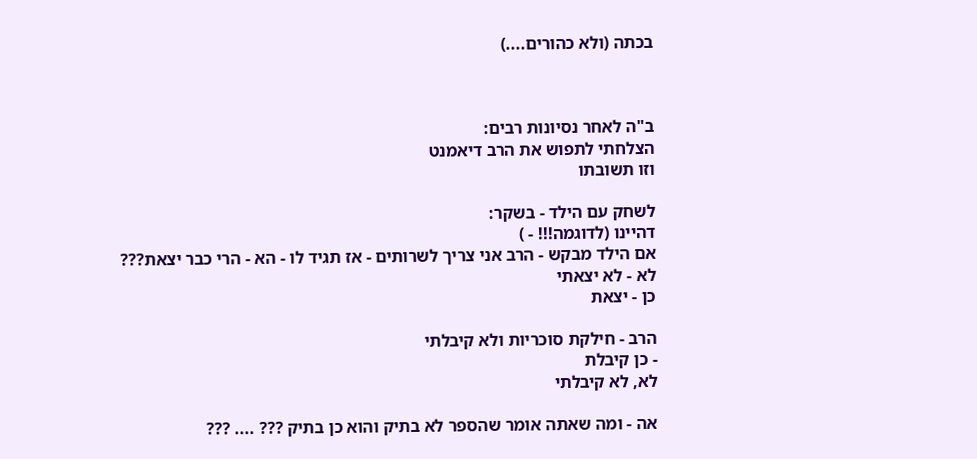בכתה (ולא כהורים....)



ב"ה לאחר נסיונות רבים:
הצלחתי לתפוש את הרב דיאמנט
וזו תשובתו

לשחק עם הילד - בשקר:
דהיינו (לדוגמה!!! - )
אם הילד מבקש - הרב אני צריך לשרותים - אז תגיד לו - הא - הרי כבר יצאת???
לא - לא יצאתי
כן - יצאת

הרב - חילקת סוכריות ולא קיבלתי
- כן קיבלת
לא, לא קיבלתי

אה - ומה שאתה אומר שהספר לא בתיק והוא כן בתיק ??? .... ???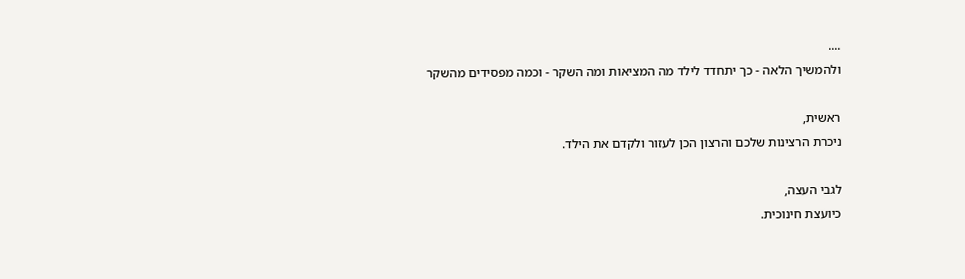....
ולהמשיך הלאה - כך יתחדד לילד מה המציאות ומה השקר - וכמה מפסידים מהשקר

ראשית,
ניכרת הרצינות שלכם והרצון הכן לעזור ולקדם את הילד.

לגבי העצה,
כיועצת חינוכית.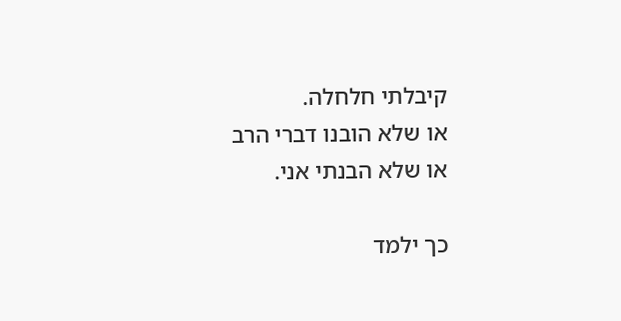קיבלתי חלחלה.
או שלא הובנו דברי הרב
או שלא הבנתי אני.

כך ילמד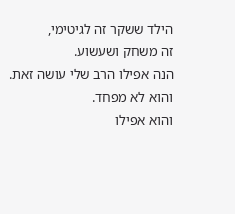הילד ששקר זה לגיטימי,
זה משחק ושעשוע.
הנה אפילו הרב שלי עושה זאת.
והוא לא מפחד.
והוא אפילו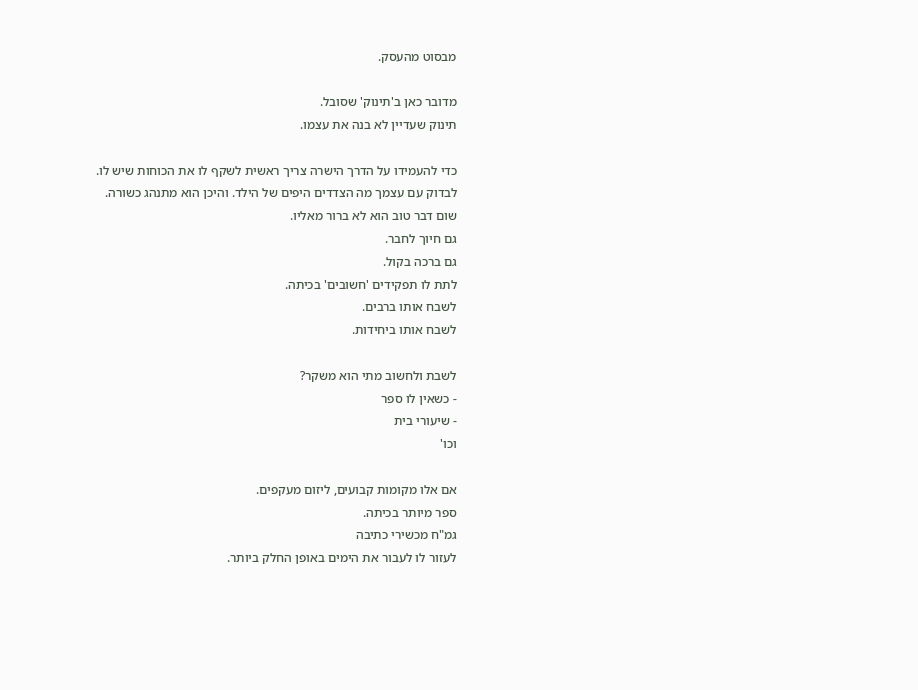מבסוט מהעסק.

מדובר כאן ב'תינוק' שסובל.
תינוק שעדיין לא בנה את עצמו.

כדי להעמידו על הדרך הישרה צריך ראשית לשקף לו את הכוחות שיש לו.
לבדוק עם עצמך מה הצדדים היפים של הילד. והיכן הוא מתנהג כשורה.
שום דבר טוב הוא לא ברור מאליו.
גם חיוך לחבר.
גם ברכה בקול.
לתת לו תפקידים 'חשובים' בכיתה.
לשבח אותו ברבים.
לשבח אותו ביחידות.

לשבת ולחשוב מתי הוא משקר?
- כשאין לו ספר
- שיעורי בית
וכו'

אם אלו מקומות קבועים, ליזום מעקפים.
ספר מיותר בכיתה.
גמ"ח מכשירי כתיבה
לעזור לו לעבור את הימים באופן החלק ביותר.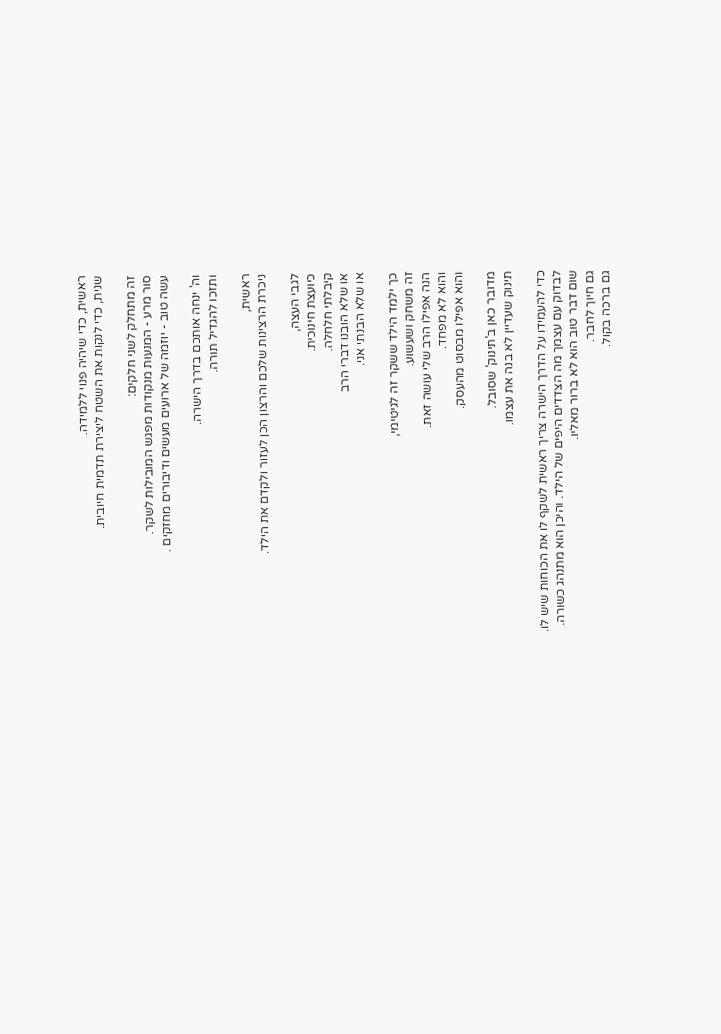ראשית, כדי שיהיה פנוי ללמידה.
שנית, כדי לנקות את השטח ליצירת תדמית חיובית.

זה מתחלק לשני חלקים:
סור מרע - המנעות מנקודות מפגש המובילות לשקר.
עשה טוב - יוזמה של ארועים מעשים ודיבורים מחזקים .

וה' ינחה אותכם בדרך הישרה.
ותזכו להגדיל תורה.

ראשית,
ניכרת הרצינות שלכם והרצון הכן לעזור ולקדם את הילד.

לגבי העצה,
כיועצת חינוכית.
קיבלתי חלחלה.
או שלא הובנו דברי הרב
או שלא הבנתי אני.

כך ילמד הילד ששקר זה לגיטימי,
זה משחק ושעשוע.
הנה אפילו הרב שלי עושה זאת.
והוא לא מפחד.
והוא אפילו מבסוט מהעסק.

מדובר כאן ב'תינוק' שסובל.
תינוק שעדיין לא בנה את עצמו.

כדי להעמידו על הדרך הישרה צריך ראשית לשקף לו את הכוחות שיש לו.
לבדוק עם עצמך מה הצדדים היפים של הילד. והיכן הוא מתנהג כשורה.
שום דבר טוב הוא לא ברור מאליו.
גם חיוך לחבר.
גם ברכה בקול.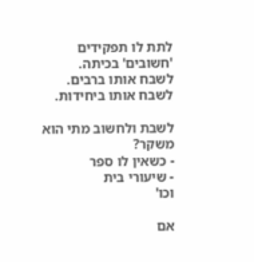לתת לו תפקידים 'חשובים' בכיתה.
לשבח אותו ברבים.
לשבח אותו ביחידות.

לשבת ולחשוב מתי הוא משקר?
- כשאין לו ספר
- שיעורי בית
וכו'

אם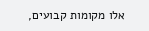אלו מקומות קבועים,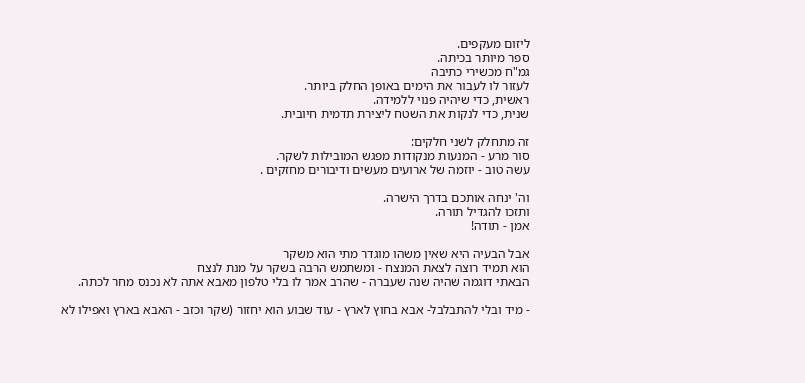ליזום מעקפים.
ספר מיותר בכיתה.
גמ"ח מכשירי כתיבה
לעזור לו לעבור את הימים באופן החלק ביותר.
ראשית, כדי שיהיה פנוי ללמידה.
שנית, כדי לנקות את השטח ליצירת תדמית חיובית.

זה מתחלק לשני חלקים:
סור מרע - המנעות מנקודות מפגש המובילות לשקר.
עשה טוב - יוזמה של ארועים מעשים ודיבורים מחזקים .

וה' ינחה אותכם בדרך הישרה.
ותזכו להגדיל תורה.
אמן - תודה!

אבל הבעיה היא שאין משהו מוגדר מתי הוא משקר
הוא תמיד רוצה לצאת המנצח - ומשתמש הרבה בשקר על מנת לנצח
הבאתי דוגמה שהיה שנה שעברה - שהרב אמר לו בלי טלפון מאבא אתה לא נכנס מחר לכתה.

- מיד ובלי להתבלבל- אבא בחוץ לארץ - עוד שבוע הוא יחזור (שקר וכזב - האבא בארץ ואפילו לא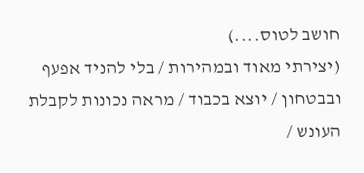חושב לטוס....)
(יצירתי מאוד ובמהירות / בלי להניד אפעף ובבטחון / יוצא בכבוד / מראה נכונות לקבלת העונש /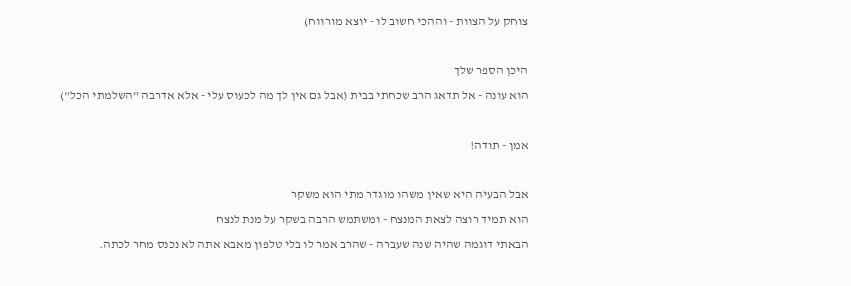צוחק על הצוות - וההכי חשוב לו - יוצא מורווח)

היכן הספר שלך
הוא עונה - אל תדאג הרב שכחתי בבית (אבל גם אין לך מה לכעוס עלי - אלא אדרבה "השלמתי הכל")

אמן - תודה!

אבל הבעיה היא שאין משהו מוגדר מתי הוא משקר
הוא תמיד רוצה לצאת המנצח - ומשתמש הרבה בשקר על מנת לנצח
הבאתי דוגמה שהיה שנה שעברה - שהרב אמר לו בלי טלפון מאבא אתה לא נכנס מחר לכתה.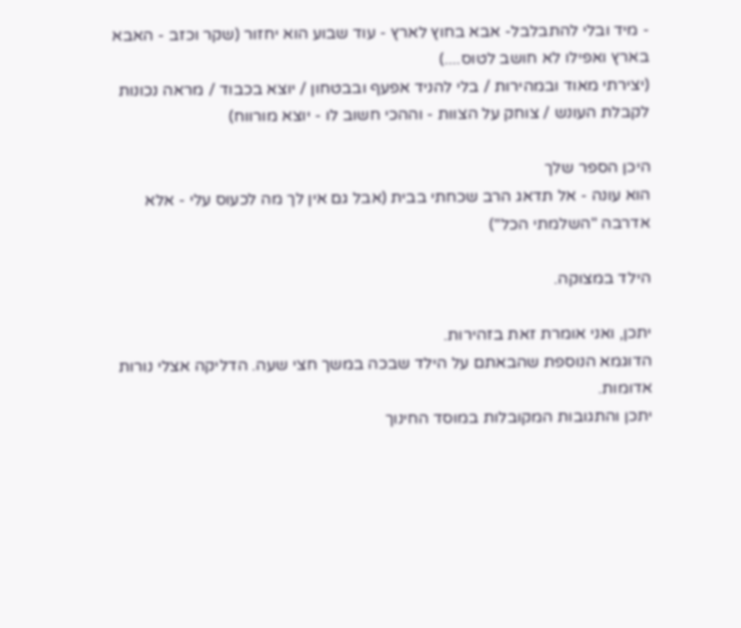- מיד ובלי להתבלבל- אבא בחוץ לארץ - עוד שבוע הוא יחזור (שקר וכזב - האבא בארץ ואפילו לא חושב לטוס....)
(יצירתי מאוד ובמהירות / בלי להניד אפעף ובבטחון / יוצא בכבוד / מראה נכונות לקבלת העונש / צוחק על הצוות - וההכי חשוב לו - יוצא מורווח)

היכן הספר שלך
הוא עונה - אל תדאג הרב שכחתי בבית (אבל גם אין לך מה לכעוס עלי - אלא אדרבה "השלמתי הכל")

הילד במצוקה.

יתכן, ואני אומרת זאת בזהירות.
הדוגמא הנוספת שהבאתם על הילד שבכה במשך חצי שעה. הדליקה אצלי נורות אדומות.
יתכן והתגובות המקובלות במוסד החינוך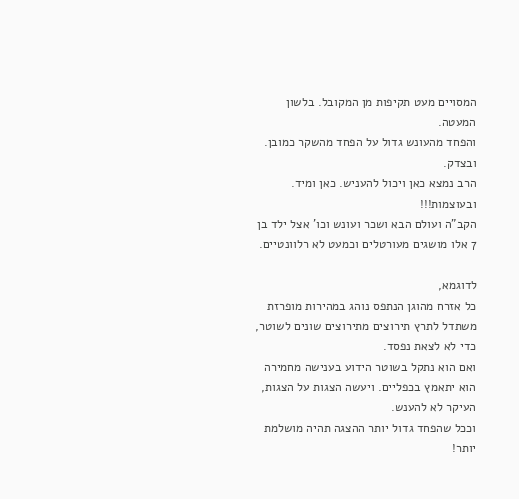המסויים מעט תקיפות מן המקובל. בלשון המעטה.
והפחד מהעונש גדול על הפחד מהשקר כמובן. ובצדק.
הרב נמצא כאן ויכול להעניש. כאן ומיד. ובעוצמות!!!
הקב"ה ועולם הבא ושכר ועונש וכו' אצל ילד בן 7 אלו מושגים מעורטלים וכמעט לא רלוונטיים.

לדוגמא,
כל אזרח מהוגן הנתפס נוהג במהירות מופרזת משתדל לתרץ תירוצים מתירוצים שונים לשוטר, כדי לא לצאת נפסד.
ואם הוא נתקל בשוטר הידוע בענישה מחמירה הוא יתאמץ בכפליים. ויעשה הצגות על הצגות, העיקר לא להענש.
וככל שהפחד גדול יותר ההצגה תהיה מושלמת יותר!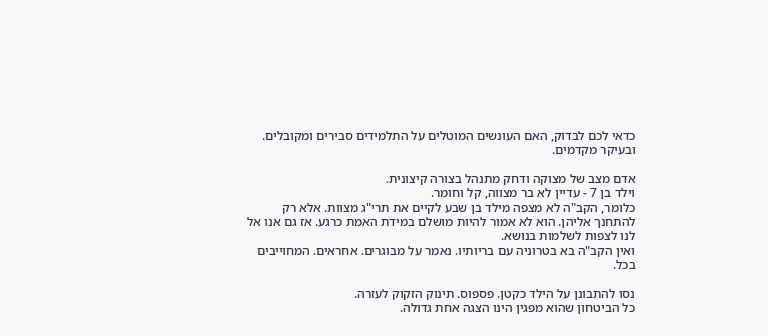כדאי לכם לבדוק, האם העונשים המוטלים על התלמידים סבירים ומקובלים. ובעיקר מקדמים.

אדם מצב של מצוקה ודחק מתנהל בצורה קיצונית.
וילד בן 7 - עדיין לא בר מצווה, קל וחומר.
כלומר, הקב"ה לא מצפה מילד בן שבע לקיים את תרי"ג מצוות. אלא רק להתחנך אליהן. הוא לא אמור להיות מושלם במידת האמת כרגע. אז גם אנו אל לנו לצפות לשלמות בנושא.
ואין הקב"ה בא בטרוניה עם בריותיו. נאמר על מבוגרים. אחראים. המחוייבים בכל.

נסו להתבונן על הילד כקטן. פספוס. תינוק הזקוק לעזרה.
כל הביטחון שהוא מפגין הינו הצגה אחת גדולה.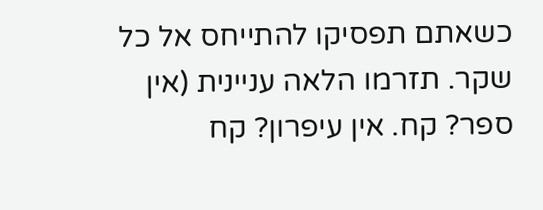כשאתם תפסיקו להתייחס אל כל שקר. תזרמו הלאה עניינית (אין ספר? קח. אין עיפרון? קח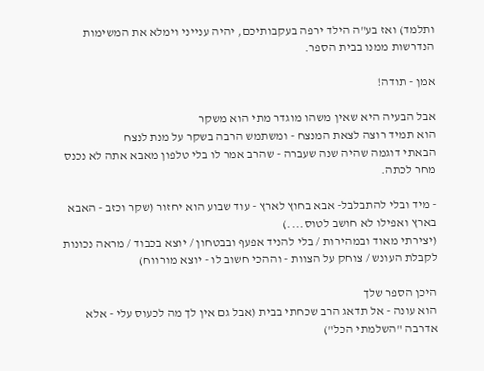ותלמד) ואז בע"ה הילד ירפה בעקבותיכם, יהיה ענייני וימלא את המשימות הנדרשות ממנו בבית הספר.

אמן - תודה!

אבל הבעיה היא שאין משהו מוגדר מתי הוא משקר
הוא תמיד רוצה לצאת המנצח - ומשתמש הרבה בשקר על מנת לנצח
הבאתי דוגמה שהיה שנה שעברה - שהרב אמר לו בלי טלפון מאבא אתה לא נכנס מחר לכתה.

- מיד ובלי להתבלבל- אבא בחוץ לארץ - עוד שבוע הוא יחזור (שקר וכזב - האבא בארץ ואפילו לא חושב לטוס....)
(יצירתי מאוד ובמהירות / בלי להניד אפעף ובבטחון / יוצא בכבוד / מראה נכונות לקבלת העונש / צוחק על הצוות - וההכי חשוב לו - יוצא מורווח)

היכן הספר שלך
הוא עונה - אל תדאג הרב שכחתי בבית (אבל גם אין לך מה לכעוס עלי - אלא אדרבה "השלמתי הכל")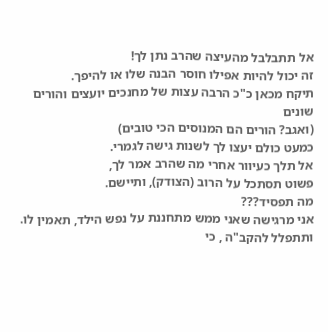אל תתבלבל מהעיצה שהרב נתן לך!
זה יכול להיות אפילו חוסר הבנה שלו או להיפך.
תיקח מכאן כ"כ הרבה עצות של מחנכים יועצים והורים שונים
(ואגב? הורים הם המנוסים הכי טובים)
כמעט כולם יעצו לך לשנות גישה לגמרי.
אל תלך כעיוור אחרי מה שהרב אמר לך,
פשוט תסתכל על הרוב (הצודק), ותיישם.
מה תפסיד???
אני מרגישה שאני ממש מתחננת על נפש הילד, תאמין לו.
ותתפלל להקב"ה , כי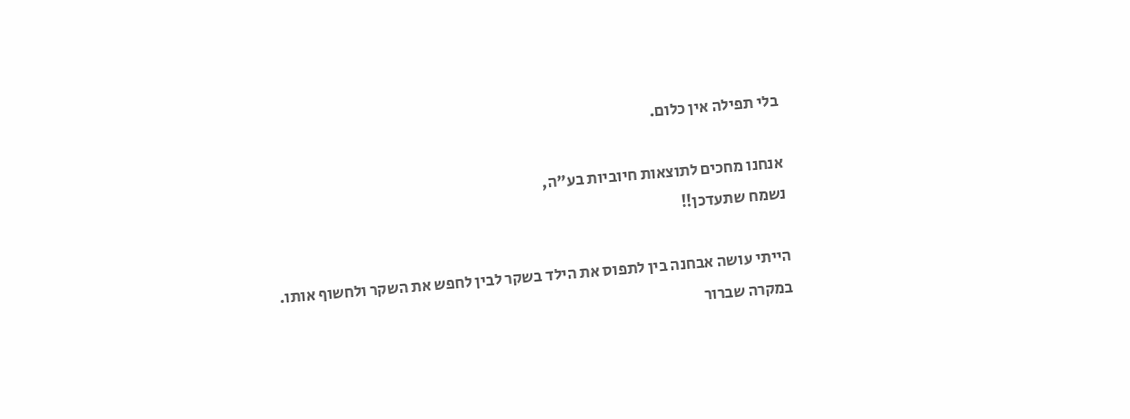בלי תפילה אין כלום.

אנחנו מחכים לתוצאות חיוביות בע"ה,
נשמח שתעדכן!!

הייתי עושה אבחנה בין לתפוס את הילד בשקר לבין לחפש את השקר ולחשוף אותו.
במקרה שברור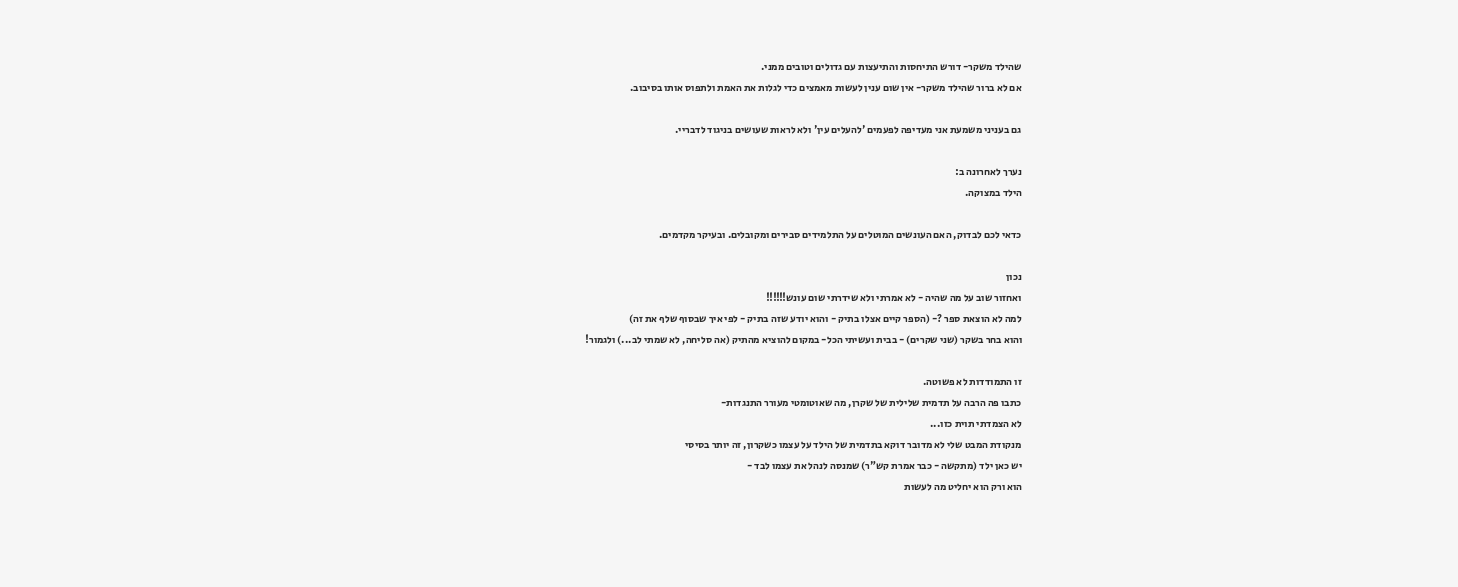שהילד משקר- דורש התיחסות והתיעצות עם גדולים וטובים ממני.
אם לא ברור שהילד משקר- אין שום ענין לעשות מאמצים כדי לגלות את האמת ולתפוס אותו בסיבוב.

גם בעניני משמעת אני מעדיפה לפעמים 'להעלים עין' ולא לראות שעושים בניגוד לדבריי.

נערך לאחרונה ב:
הילד במצוקה.

כדאי לכם לבדוק, האם העונשים המוטלים על התלמידים סבירים ומקובלים. ובעיקר מקדמים.

נכון
ואחזור שוב על מה שהיה - לא אמרתי ולא שידרתי שום עונש!!!!!!
למה לא הוצאת ספר ?- (הספר קיים אצלו בתיק - והוא יודע שזה בתיק - לפי איך שבסוף שלף את זה)
והוא בחר בשקר (שני שקרים) - בבית ועשיתי הכל- במקום להוציא מהתיק (אה סליחה, לא שמתי לב...) ולגמור!

זו התמודדות לא פשוטה.
כתבו פה הרבה על תדמית שלילית של שקרן, מה שאוטומטי מעורר התנגדות-
לא הצמדתי תוית כזו...
מנקודת המבט שלי לא מדובר דוקא בתדמית של הילד על עצמו כשקרון, זה יותר בסיסי
יש כאן ילד (מתקשה - כבר אמרת קש"ר) שמנסה לנהל את עצמו לבד -
הוא ורק הוא יחליט מה לעשות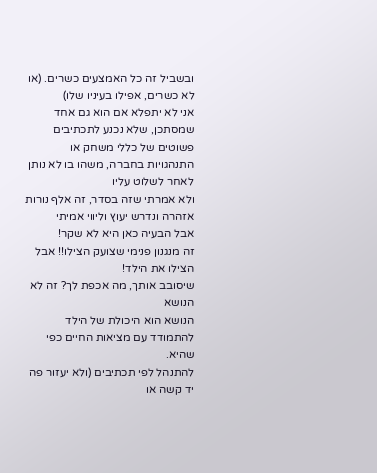ובשביל זה כל האמצעים כשרים. (או לא כשרים, אפילו בעיניו שלו)
אני לא יתפלא אם הוא גם אחד שמסתכן, שלא נכנע לתכתיבים פשוטים של כללי משחק או התנהגויות בחברה, משהו בו לא נותן לאחר לשלוט עליו
ולא אמרתי שזה בסדר, זה אלף נורות אזהרה ונדרש יעוץ וליווי אמיתי
אבל הבעיה כאן היא לא שקר!
זה מנגנון פנימי שצועק הצילו!! אבל הצילו את הילד!
שיסובב אותך, מה אכפת לך? זה לא הנושא
הנושא הוא היכולת של הילד להתמודד עם מציאות החיים כפי שהיא.
להתנהל לפי תכתיבים (ולא יעזור פה יד קשה או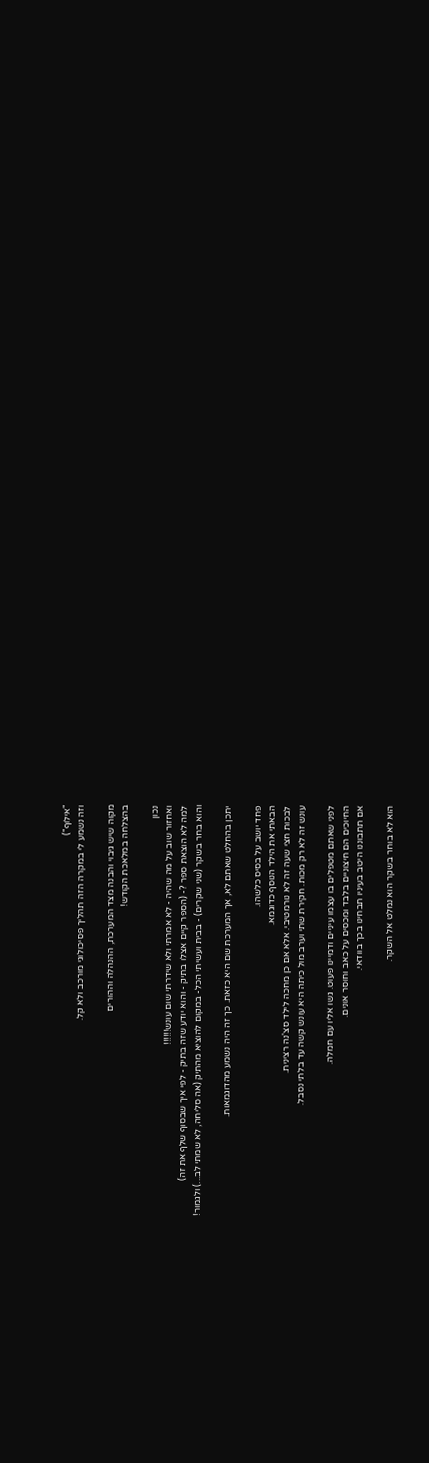"אילוף")
וזה נשמע לי במקרה הזה תהליך פסיכולוגי מורכב ולא קל.

מקוה שיש גיבוי והבנה מצד המערכת, ההנהלה וההורים
בהצלחה במלאכת הקודש!

נכון
ואחזור שוב על מה שהיה - לא אמרתי ולא שידרתי שום עונש!!!!!!
למה לא הוצאת ספר ?- (הספר קיים אצלו בתיק - והוא יודע שזה בתיק - לפי איך שבסוף שלף את זה)
והוא בחר בשקר (שני שקרים) - בבית ועשיתי הכל- במקום להוציא מהתיק (אה סליחה, לא שמתי לב...) ולגמור!

יתכן בהחלט שאתם לא, אך המערכת שם היא כזאת. כך זה היה נשמע מהדוגמאות.

פחד יושב על בסיס כלשהו.
הבאתי את הילד הנוסף כדוגמא.
לבכות חצי שעה זה לא נורמטיבי. אלא אם כן מחכה לילד סצ'נה רצינית.
עונש זה לא רק מכות. חקירת שתי וערב מול כיתה היא עונש קשה עד בלתי נסבל.

לפני שאתם מטפלים בו עצמו עיניים ודמיינו פעוט. גשו אליו עם חמלה.
החיוכים הם חיצוניים בלבד ומכסים על כאב וחוסר אונים.
אם תתבוננו היטב בעיניו תבחינו בכך בוודאי.

הוא לא בוחר בשקר הוא נמלט אל השקר.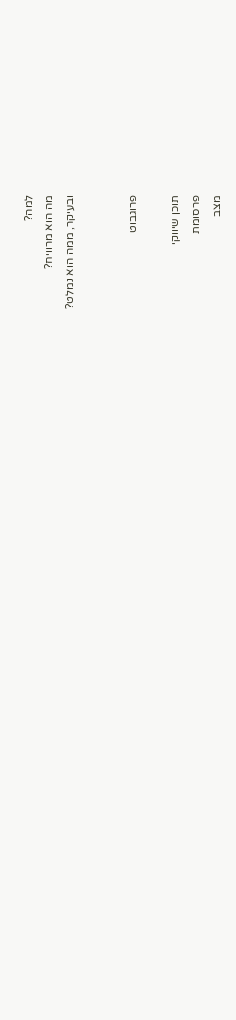למה?
מה הוא מרוויח?
ובעיקר, ממה הוא נמלט?


פרוגבוט

תוכן שיווקי
פרסומת
מצב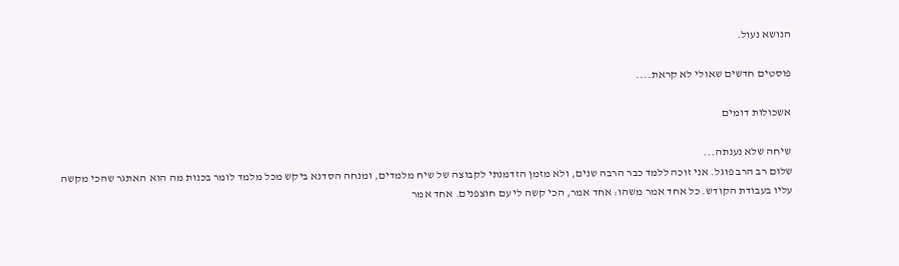הנושא נעול.

פוסטים חדשים שאולי לא קראת....

אשכולות דומים

שיחה שלא נענתה...
שלום רב הרב פוגל. אני זוכה ללמד כבר הרבה שנים, ולא מזמן הזדמנתי לקבוצה של שיח מלמדים, ומנחה הסדנא ביקש מכל מלמד לומר בכנות מה הוא האתגר שהכי מקשה עליו בעבודת הקודש. כל אחד אמר משהו: אחד אמר, הכי קשה לי עם חוצפנים. אחד אמר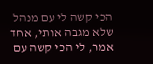הכי קשה לי עם מנהל שלא מגבה אותי, אחד אמר, לי הכי קשה עם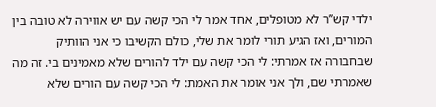ילדי קש’’ר לא מטופלים, אחד אמר לי הכי קשה עם יש אווירה לא טובה בין המורים, ואז הגיע תורי לומר את שלי, כולם הקשיבו כי אני הוותיק שבחבורה אז אמרתי: לי הכי קשה עם ילד להורים שלא מאמינים בי. זה מה שאמרתי שם, ולך אני אומר את האמת: לי הכי קשה עם הורים שלא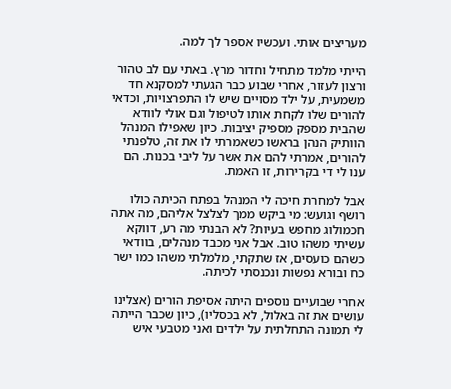מעריצים אותי. ועכשיו אספר לך למה.

הייתי מלמד מתחיל וחדור מרץ. באתי עם לב טהור ורצון לעזור, אחרי שבוע כבר הגעתי למסקנא חד משמעית, על ילד מסויים שיש לו התפרצויות, וכדאי להורים שלו לקחת אותו לטיפול וגם אולי לוודא שהבית מספק מספיק יציבות. כיון שאפילו המנהל הוותיק הנהן בראשו כשאמרתי לו את זה, טלפנתי להורים, אמרתי להם את אשר על ליבי בכנות. הם ענו לי די בקרירות, זו האמת.

אבל למחרת חיכה לי המנהל בפתח הכיתה כולו רושף וגועש: מי ביקש ממך לצלצל אליהם, מה אתה חכמולוג מחפש בעיות? לא הבנתי מה רע, דווקא עשיתי משהו טוב. אבל אני מכבד מנהלים, בוודאי כשהם כועסים, אז שתקתי, מלמלתי משהו כמו ישר כח ובורא נפשות ונכנסתי לכיתה.

אחרי שבועיים נוספים היתה אסיפת הורים (אצלינו עושים את זה באלול, לא בכסליו), כיון שכבר הייתה לי תמונה התחלתית על ילדים ואני מטבעי איש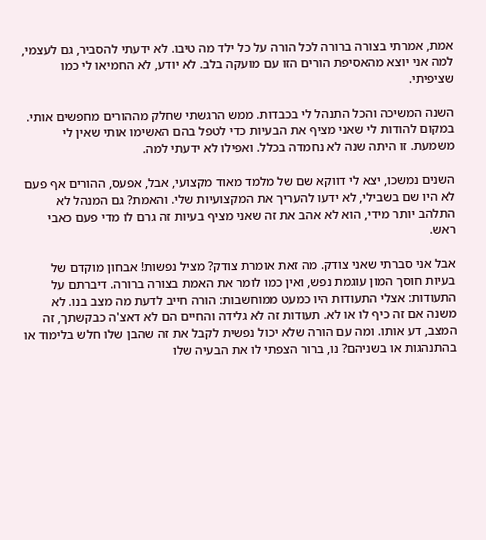אמת, אמרתי בצורה ברורה לכל הורה על כל ילד מה טיבו. לא ידעתי להסביר, גם לעצמי, למה אני יוצא מהאסיפת הורים הזו עם מועקה בלב. לא יודע, לא החמיאו לי כמו שציפיתי.

השנה המשיכה והכל התנהל לי בכבדות. ממש הרגשתי שחלק מההורים מחפשים אותי. במקום להודות לי שאני מציף את הבעיות כדי לטפל בהם האשימו אותי שאין לי משמעת. זו היתה שנה לא נחמדה בכלל. ואפילו לא ידעתי למה.

השנים נמשכו, יצא לי דווקא שם של מלמד מאוד מקצועי, אבל, אפעס, ההורים אף פעם לא היו שם בשבילי, לא ידעו להעריך את המקצועיות שלי. והאמת? גם המנהל לא התלהב יותר מידי, הוא לא אהב את זה שאני מציף בעיות זה גרם לו מדי פעם כאבי ראש.

אבל אני סברתי שאני צודק. מה זאת אומרת צודק? מציל נפשות! אבחון מוקדם של בעיות חוסך המון עוגמת נפש, ואין כמו לומר את האמת בצורה ברורה. דיברתם על התעודות: אצלי התעודות היו כמעט ממוחשבות: הורה חייב לדעת מה מצב בנו. לא משנה אם זה כיף לו או לא. תעודות זה לא גלידה והחיים הם לא דאצ'ה כבקשתך, זה המצב, דע אותו. ומה עם הורה שלא יכול נפשית לקבל את זה שהבן שלו חלש בלימוד או בהתנהגות או בשניהם? נו, ברור הצפתי לו את הבעיה שלו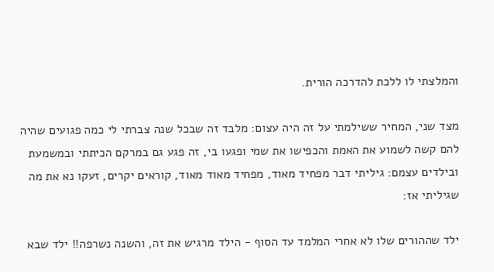והמלצתי לו ללכת להדרכה הורית.

מצד שני, המחיר ששילמתי על זה היה עצום: מלבד זה שבכל שנה צברתי לי כמה פגועים שהיה להם קשה לשמוע את האמת והכפישו את שמי ופגעו בי, זה פגע גם במרקם הכיתתי ובמשמעת ובילדים עצמם: גיליתי דבר מפחיד מאוד, מפחיד מאוד מאוד, קוראים יקרים, זעקו נא את מה שגיליתי אז:

ילד שההורים שלו לא אחרי המלמד עד הסוף - הילד מרגיש את זה, והשנה נשרפה!! ילד שבא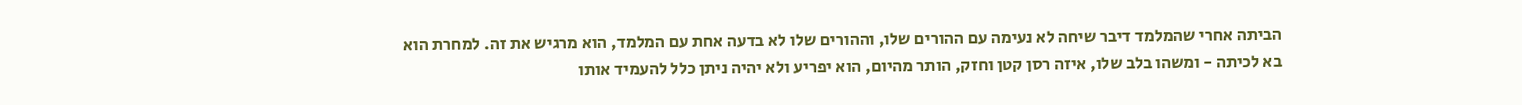הביתה אחרי שהמלמד דיבר שיחה לא נעימה עם ההורים שלו, וההורים שלו לא בדעה אחת עם המלמד, הוא מרגיש את זה. למחרת הוא בא לכיתה - ומשהו בלב שלו, איזה רסן קטן וחזק, הותר מהיום, הוא יפריע ולא יהיה ניתן כלל להעמיד אותו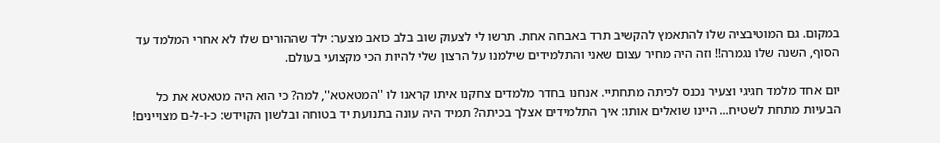במקום. גם המוטיבציה שלו להתאמץ להקשיב תרד באבחה אחת. תרשו לי לצעוק שוב בלב כואב מצער: ילד שההורים שלו לא אחרי המלמד עד הסוף, השנה שלו נגמרה!! וזה היה מחיר עצום שאני והתלמידים שילמנו על הרצון שלי להיות הכי מקצועי בעולם.

יום אחד מלמד חגיגי וצעיר נכנס לכיתה מתחתיי. אנחנו בחדר מלמדים צחקנו איתו קראנו לו ''המטאטא'', למה? כי הוא היה מטאטא את כל הבעיות מתחת לשטיח... היינו שואלים אותו: איך התלמידים אצלך בכיתה? תמיד היה עונה בתנועת יד בטוחה ובלשון הקוידש: כ-ו-ל-ם מצויינים!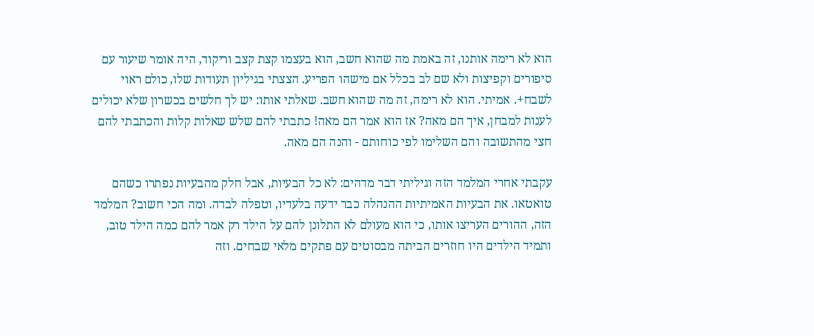הוא לא רימה אותנו, זה באמת מה שהוא חשב, הוא בעצמו קצת קצב וריקוד, היה אומר שיעור עם סיפורים וקפיצות ולא שם לב בכלל אם מישהו הפריע. הצצתי בגיליון תעודות שלו, כולם ראוי לשבח+. אמיתי. הוא לא רימה, זה מה שהוא חשב. שאלתי אותו: יש לך חלשים בכשרון שלא יכולים לענות למבחן, איך הם מאה? אז הוא אמר הם מאה! כתבתי להם שלש שאלות קלות והכתבתי להם חצי מהתשובה והם השלימו לפי כוחותם - והנה הם מאה.

עקבתי אחרי המלמד הזה וגיליתי דבר מדהים: לא כל הבעיות, אבל חלק מהבעיות נפתרו כשהם טואטאו. את הבעיות האמיתיות ההנהלה כבר ידעה בלעדיו, וטפלה לבדה. ומה הכי חשוב? המלמד הזה, ההורים העריצו אותו, כי הוא מעולם לא התלונן להם על הילד רק אמר להם כמה הילד טוב, ותמיד הילדים היו חוזרים הביתה מבסוטים עם פתקים מלאי שבחים. וזה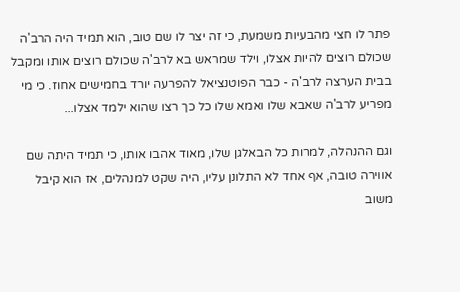פתר לו חצי מהבעיות משמעת, כי זה יצר לו שם טוב, הוא תמיד היה הרב'ה שכולם רוצים להיות אצלו, וילד שמראש בא לרב'ה שכולם רוצים אותו ומקבל בבית הערצה לרב'ה - כבר הפוטנציאל להפרעה יורד בחמישים אחוז. כי מי מפריע לרב'ה שאבא שלו ואמא שלו כל כך רצו שהוא ילמד אצלו...

וגם ההנהלה, למרות כל הבאלגן שלו, מאוד אהבו אותו, כי תמיד היתה שם אווירה טובה, אף אחד לא התלונן עליו, היה שקט למנהלים, אז הוא קיבל משוב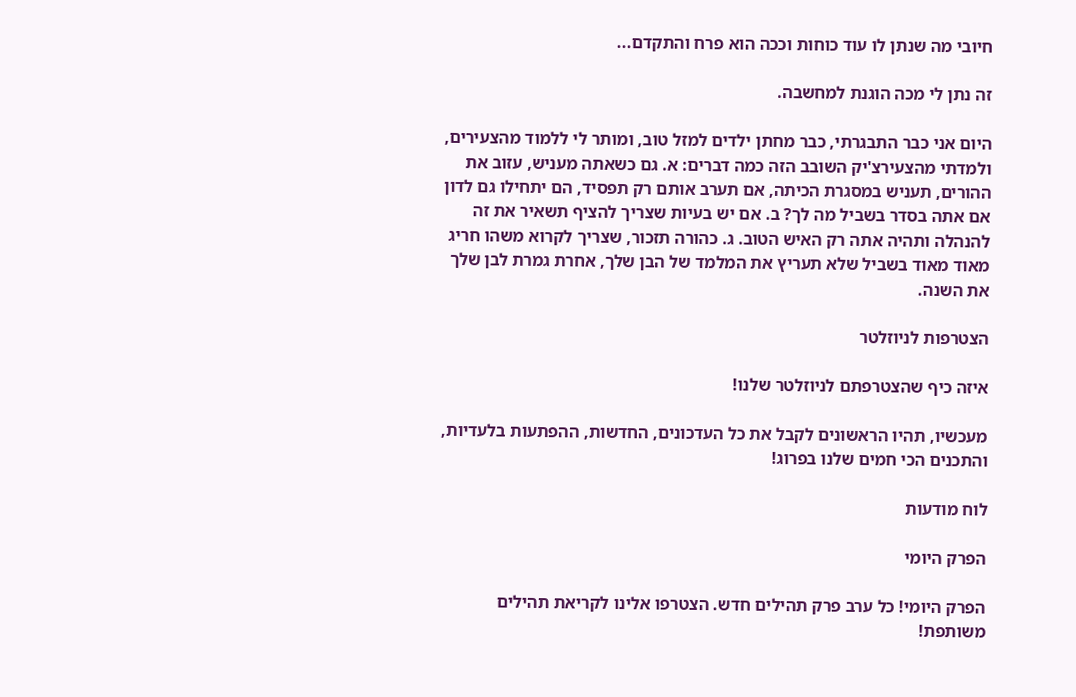חיובי מה שנתן לו עוד כוחות וככה הוא פרח והתקדם...

זה נתן לי מכה הוגנת למחשבה.

היום אני כבר התבגרתי, כבר מחתן ילדים למזל טוב, ומותר לי ללמוד מהצעירים, ולמדתי מהצעירצ'יק השובב הזה כמה דברים: א. גם כשאתה מעניש, עזוב את ההורים, תעניש במסגרת הכיתה, אם תערב אותם רק תפסיד, הם יתחילו גם לדון אם אתה בסדר בשביל מה לך? ב. אם יש בעיות שצריך להציף תשאיר את זה להנהלה ותהיה אתה רק האיש הטוב. ג. כהורה תזכור, שצריך לקרוא משהו חריג מאוד מאוד בשביל שלא תעריץ את המלמד של הבן שלך, אחרת גמרת לבן שלך את השנה.

הצטרפות לניוזלטר

איזה כיף שהצטרפתם לניוזלטר שלנו!

מעכשיו, תהיו הראשונים לקבל את כל העדכונים, החדשות, ההפתעות בלעדיות, והתכנים הכי חמים שלנו בפרוג!

לוח מודעות

הפרק היומי

הפרק היומי! כל ערב פרק תהילים חדש. הצטרפו אלינו לקריאת תהילים משותפת!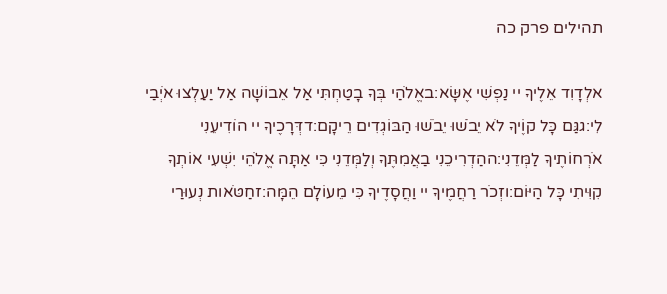תהילים פרק כה

אלְדָוִד אֵלֶיךָ יי נַפְשִׁי אֶשָּׂא:באֱלֹהַי בְּךָ בָטַחְתִּי אַל אֵבוֹשָׁה אַל יַעַלְצוּ אֹיְבַי לִי:גגַּם כָּל קוֶֹיךָ לֹא יֵבֹשׁוּ יֵבֹשׁוּ הַבּוֹגְדִים רֵיקָם:דדְּרָכֶיךָ יי הוֹדִיעֵנִי אֹרְחוֹתֶיךָ לַמְּדֵנִי:ההַדְרִיכֵנִי בַאֲמִתֶּךָ וְלַמְּדֵנִי כִּי אַתָּה אֱלֹהֵי יִשְׁעִי אוֹתְךָ קִוִּיתִי כָּל הַיּוֹם:וזְכֹר רַחֲמֶיךָ יי וַחֲסָדֶיךָ כִּי מֵעוֹלָם הֵמָּה:זחַטֹּאות נְעוּרַי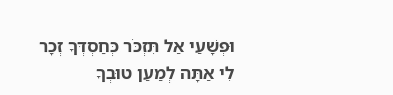וּפְשָׁעַי אַל תִּזְכֹּר כְּחַסְדְּךָ זְכָר לִי אַתָּה לְמַעַן טוּבְךָ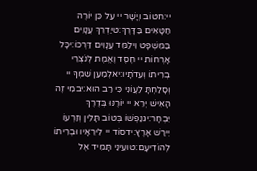יי:חטוֹב וְיָשָׁר יי עַל כֵּן יוֹרֶה חַטָּאִים בַּדָּרֶךְ:טיַדְרֵךְ עֲנָוִים בַּמִּשְׁפָּט וִילַמֵּד עֲנָוִים דַּרְכּוֹ:יכָּל אָרְחוֹת יי חֶסֶד וֶאֱמֶת לְנֹצְרֵי בְרִיתוֹ וְעֵדֹתָיו:יאלְמַעַן שִׁמְךָ יי וְסָלַחְתָּ לַעֲוֹנִי כִּי רַב הוּא:יבמִי זֶה הָאִישׁ יְרֵא יי יוֹרֶנּוּ בְּדֶרֶךְ יִבְחָר:יגנַפְשׁוֹ בְּטוֹב תָּלִין וְזַרְעוֹ יִירַשׁ אָרֶץ:ידסוֹד יי לִירֵאָיו וּבְרִיתוֹ לְהוֹדִיעָם:טועֵינַי תָּמִיד אֶל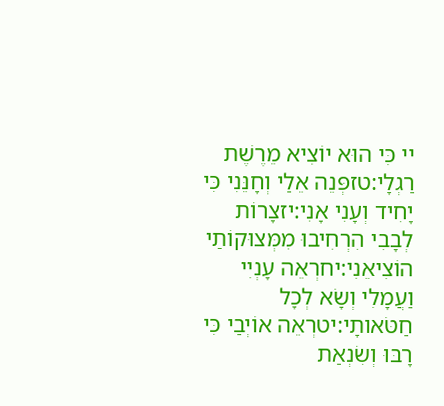יי כִּי הוּא יוֹצִיא מֵרֶשֶׁת רַגְלָי:טזפְּנֵה אֵלַי וְחָנֵּנִי כִּי יָחִיד וְעָנִי אָנִי:יזצָרוֹת לְבָבִי הִרְחִיבוּ מִמְּצוּקוֹתַי הוֹצִיאֵנִי:יחרְאֵה עָנְיִי וַעֲמָלִי וְשָׂא לְכָל חַטֹּאותָי:יטרְאֵה אוֹיְבַי כִּי רָבּוּ וְשִׂנְאַת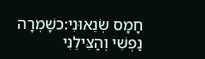חָמָס שְׂנֵאוּנִי:כשָׁמְרָה נַפְשִׁי וְהַצִּילֵנִי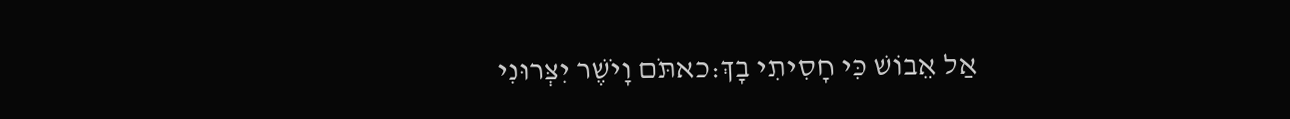אַל אֵבוֹשׁ כִּי חָסִיתִי בָךְ:כאתֹּם וָיֹשֶׁר יִצְּרוּנִי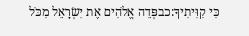כִּי קִוִּיתִיךָ:כבפְּדֵה אֱלֹהִים אֶת יִשְׂרָאֵל מִכֹּל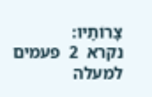צָרוֹתָיו:
נקרא  2  פעמים
למעלה